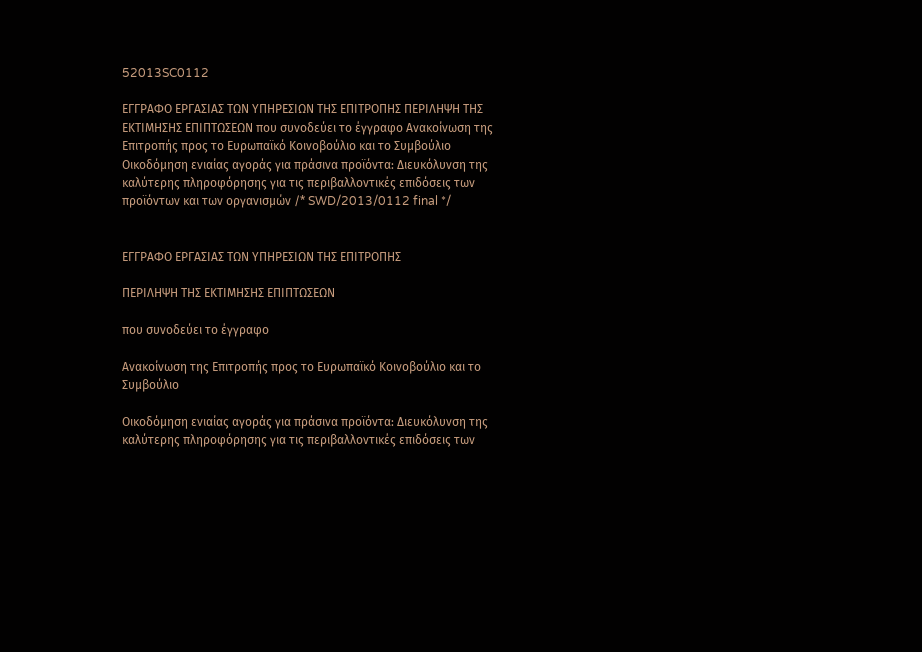52013SC0112

ΕΓΓΡΑΦΟ ΕΡΓΑΣΙΑΣ ΤΩΝ ΥΠΗΡΕΣΙΩΝ ΤΗΣ ΕΠΙΤΡΟΠΗΣ ΠΕΡΙΛΗΨΗ ΤΗΣ ΕΚΤΙΜΗΣΗΣ ΕΠΙΠΤΩΣΕΩΝ που συνοδεύει το έγγραφο Ανακοίνωση της Επιτροπής προς το Ευρωπαϊκό Κοινοβούλιο και το Συμβούλιο Οικοδόμηση ενιαίας αγοράς για πράσινα προϊόντα: Διευκόλυνση της καλύτερης πληροφόρησης για τις περιβαλλοντικές επιδόσεις των προϊόντων και των οργανισμών /* SWD/2013/0112 final */


ΕΓΓΡΑΦΟ ΕΡΓΑΣΙΑΣ ΤΩΝ ΥΠΗΡΕΣΙΩΝ ΤΗΣ ΕΠΙΤΡΟΠΗΣ

ΠΕΡΙΛΗΨΗ ΤΗΣ ΕΚΤΙΜΗΣΗΣ ΕΠΙΠΤΩΣΕΩΝ

που συνοδεύει το έγγραφο

Ανακοίνωση της Επιτροπής προς το Ευρωπαϊκό Κοινοβούλιο και το Συμβούλιο

Οικοδόμηση ενιαίας αγοράς για πράσινα προϊόντα: Διευκόλυνση της καλύτερης πληροφόρησης για τις περιβαλλοντικές επιδόσεις των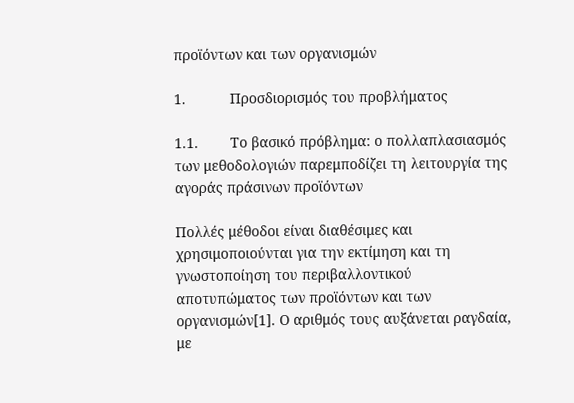προϊόντων και των οργανισμών

1.           Προσδιορισμός του προβλήματος

1.1.        Το βασικό πρόβλημα: ο πολλαπλασιασμός των μεθοδολογιών παρεμποδίζει τη λειτουργία της αγοράς πράσινων προϊόντων

Πολλές μέθοδοι είναι διαθέσιμες και χρησιμοποιούνται για την εκτίμηση και τη γνωστοποίηση του περιβαλλοντικού αποτυπώματος των προϊόντων και των οργανισμών[1]. Ο αριθμός τους αυξάνεται ραγδαία, με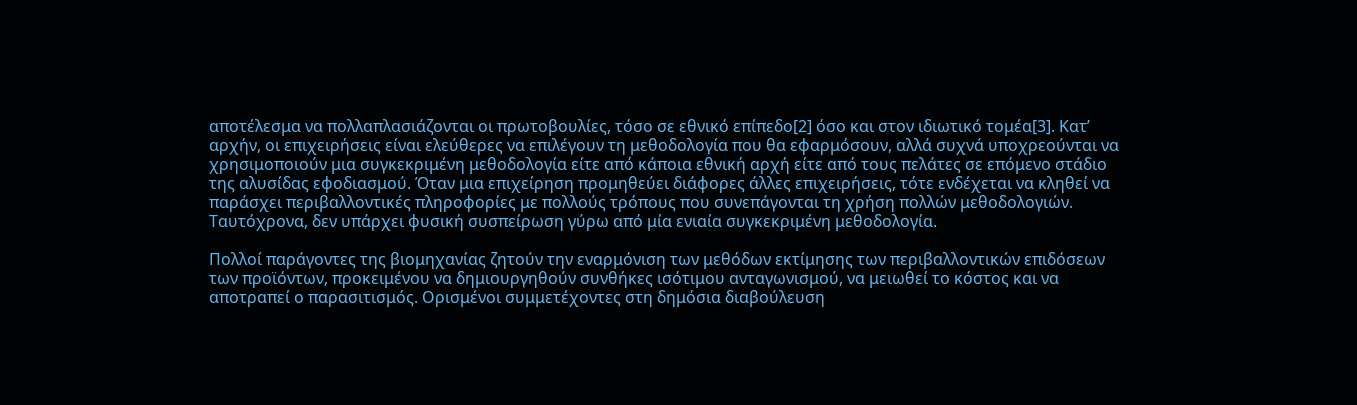αποτέλεσμα να πολλαπλασιάζονται οι πρωτοβουλίες, τόσο σε εθνικό επίπεδο[2] όσο και στον ιδιωτικό τομέα[3]. Κατ’ αρχήν, οι επιχειρήσεις είναι ελεύθερες να επιλέγουν τη μεθοδολογία που θα εφαρμόσουν, αλλά συχνά υποχρεούνται να χρησιμοποιούν μια συγκεκριμένη μεθοδολογία είτε από κάποια εθνική αρχή είτε από τους πελάτες σε επόμενο στάδιο της αλυσίδας εφοδιασμού. Όταν μια επιχείρηση προμηθεύει διάφορες άλλες επιχειρήσεις, τότε ενδέχεται να κληθεί να παράσχει περιβαλλοντικές πληροφορίες με πολλούς τρόπους που συνεπάγονται τη χρήση πολλών μεθοδολογιών. Ταυτόχρονα, δεν υπάρχει φυσική συσπείρωση γύρω από μία ενιαία συγκεκριμένη μεθοδολογία.

Πολλοί παράγοντες της βιομηχανίας ζητούν την εναρμόνιση των μεθόδων εκτίμησης των περιβαλλοντικών επιδόσεων των προϊόντων, προκειμένου να δημιουργηθούν συνθήκες ισότιμου ανταγωνισμού, να μειωθεί το κόστος και να αποτραπεί ο παρασιτισμός. Ορισμένοι συμμετέχοντες στη δημόσια διαβούλευση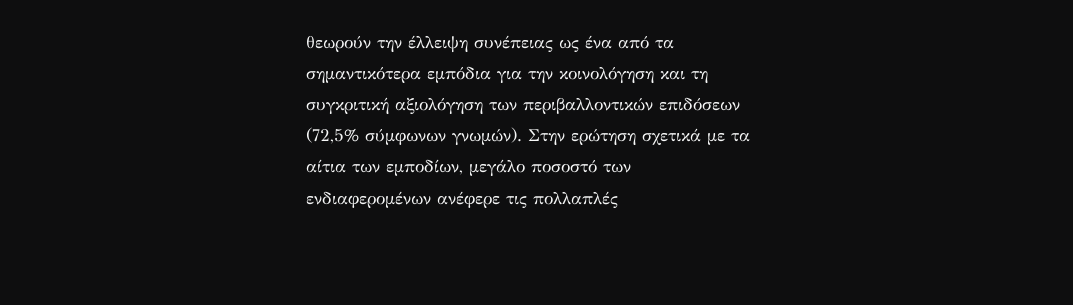θεωρούν την έλλειψη συνέπειας ως ένα από τα σημαντικότερα εμπόδια για την κοινολόγηση και τη συγκριτική αξιολόγηση των περιβαλλοντικών επιδόσεων (72,5% σύμφωνων γνωμών). Στην ερώτηση σχετικά με τα αίτια των εμποδίων, μεγάλο ποσοστό των ενδιαφερομένων ανέφερε τις πολλαπλές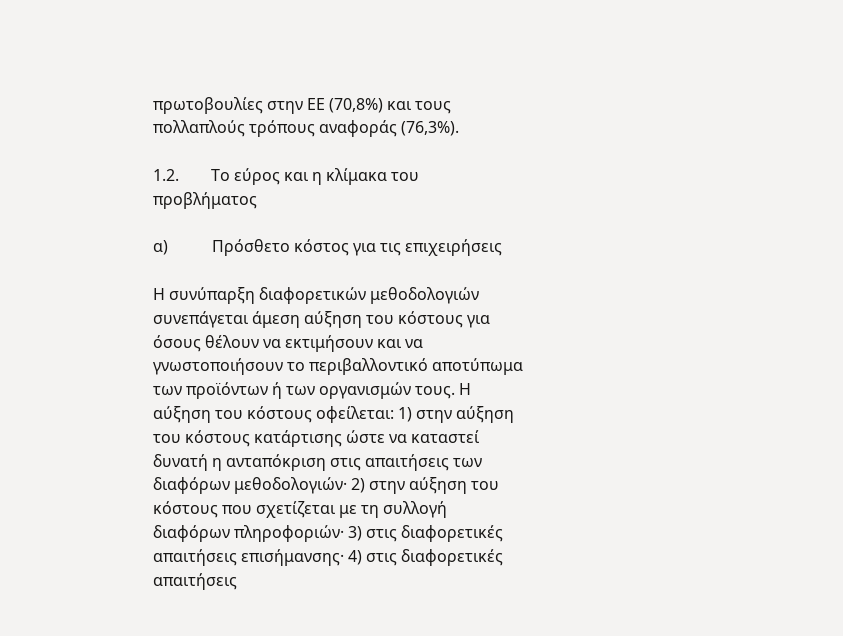πρωτοβουλίες στην ΕΕ (70,8%) και τους πολλαπλούς τρόπους αναφοράς (76,3%).

1.2.        Το εύρος και η κλίμακα του προβλήματος

α)           Πρόσθετο κόστος για τις επιχειρήσεις

Η συνύπαρξη διαφορετικών μεθοδολογιών συνεπάγεται άμεση αύξηση του κόστους για όσους θέλουν να εκτιμήσουν και να γνωστοποιήσουν το περιβαλλοντικό αποτύπωμα των προϊόντων ή των οργανισμών τους. Η αύξηση του κόστους οφείλεται: 1) στην αύξηση του κόστους κατάρτισης ώστε να καταστεί δυνατή η ανταπόκριση στις απαιτήσεις των διαφόρων μεθοδολογιών· 2) στην αύξηση του κόστους που σχετίζεται με τη συλλογή διαφόρων πληροφοριών· 3) στις διαφορετικές απαιτήσεις επισήμανσης· 4) στις διαφορετικές απαιτήσεις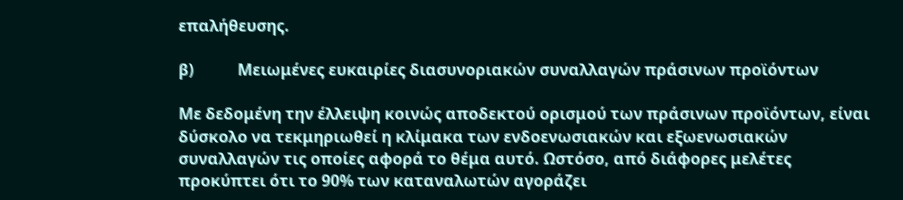επαλήθευσης.

β)           Μειωμένες ευκαιρίες διασυνοριακών συναλλαγών πράσινων προϊόντων

Με δεδομένη την έλλειψη κοινώς αποδεκτού ορισμού των πράσινων προϊόντων, είναι δύσκολο να τεκμηριωθεί η κλίμακα των ενδοενωσιακών και εξωενωσιακών συναλλαγών τις οποίες αφορά το θέμα αυτό. Ωστόσο, από διάφορες μελέτες προκύπτει ότι το 90% των καταναλωτών αγοράζει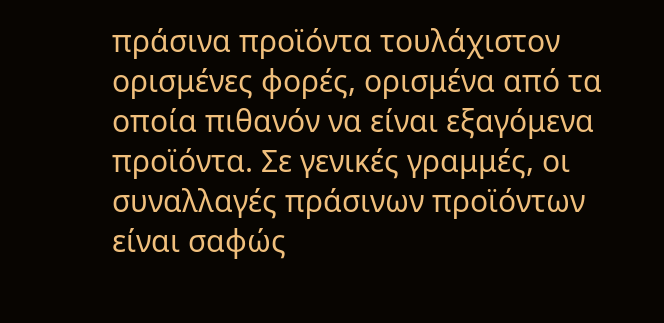πράσινα προϊόντα τουλάχιστον ορισμένες φορές, ορισμένα από τα οποία πιθανόν να είναι εξαγόμενα προϊόντα. Σε γενικές γραμμές, οι συναλλαγές πράσινων προϊόντων είναι σαφώς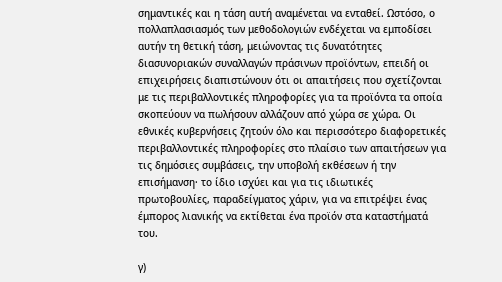σημαντικές και η τάση αυτή αναμένεται να ενταθεί. Ωστόσο, ο πολλαπλασιασμός των μεθοδολογιών ενδέχεται να εμποδίσει αυτήν τη θετική τάση, μειώνοντας τις δυνατότητες διασυνοριακών συναλλαγών πράσινων προϊόντων, επειδή οι επιχειρήσεις διαπιστώνουν ότι οι απαιτήσεις που σχετίζονται με τις περιβαλλοντικές πληροφορίες για τα προϊόντα τα οποία σκοπεύουν να πωλήσουν αλλάζουν από χώρα σε χώρα. Οι εθνικές κυβερνήσεις ζητούν όλο και περισσότερο διαφορετικές περιβαλλοντικές πληροφορίες στο πλαίσιο των απαιτήσεων για τις δημόσιες συμβάσεις, την υποβολή εκθέσεων ή την επισήμανση· το ίδιο ισχύει και για τις ιδιωτικές πρωτοβουλίες, παραδείγματος χάριν, για να επιτρέψει ένας έμπορος λιανικής να εκτίθεται ένα προϊόν στα καταστήματά του.

γ)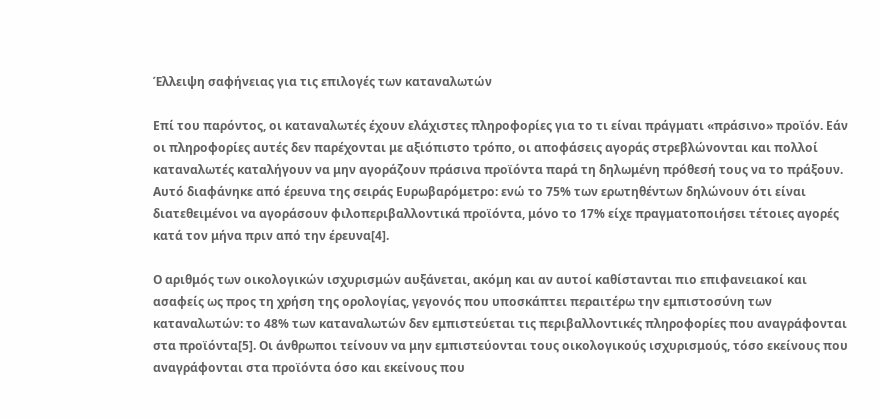Έλλειψη σαφήνειας για τις επιλογές των καταναλωτών

Επί του παρόντος, οι καταναλωτές έχουν ελάχιστες πληροφορίες για το τι είναι πράγματι «πράσινο» προϊόν. Εάν οι πληροφορίες αυτές δεν παρέχονται με αξιόπιστο τρόπο, οι αποφάσεις αγοράς στρεβλώνονται και πολλοί καταναλωτές καταλήγουν να μην αγοράζουν πράσινα προϊόντα παρά τη δηλωμένη πρόθεσή τους να το πράξουν. Αυτό διαφάνηκε από έρευνα της σειράς Ευρωβαρόμετρο: ενώ το 75% των ερωτηθέντων δηλώνουν ότι είναι διατεθειμένοι να αγοράσουν φιλοπεριβαλλοντικά προϊόντα, μόνο το 17% είχε πραγματοποιήσει τέτοιες αγορές κατά τον μήνα πριν από την έρευνα[4].

Ο αριθμός των οικολογικών ισχυρισμών αυξάνεται, ακόμη και αν αυτοί καθίστανται πιο επιφανειακοί και ασαφείς ως προς τη χρήση της ορολογίας, γεγονός που υποσκάπτει περαιτέρω την εμπιστοσύνη των καταναλωτών: το 48% των καταναλωτών δεν εμπιστεύεται τις περιβαλλοντικές πληροφορίες που αναγράφονται στα προϊόντα[5]. Οι άνθρωποι τείνουν να μην εμπιστεύονται τους οικολογικούς ισχυρισμούς, τόσο εκείνους που αναγράφονται στα προϊόντα όσο και εκείνους που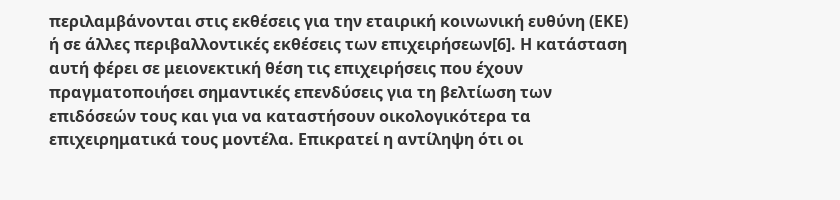περιλαμβάνονται στις εκθέσεις για την εταιρική κοινωνική ευθύνη (ΕΚΕ) ή σε άλλες περιβαλλοντικές εκθέσεις των επιχειρήσεων[6]. Η κατάσταση αυτή φέρει σε μειονεκτική θέση τις επιχειρήσεις που έχουν πραγματοποιήσει σημαντικές επενδύσεις για τη βελτίωση των επιδόσεών τους και για να καταστήσουν οικολογικότερα τα επιχειρηματικά τους μοντέλα. Επικρατεί η αντίληψη ότι οι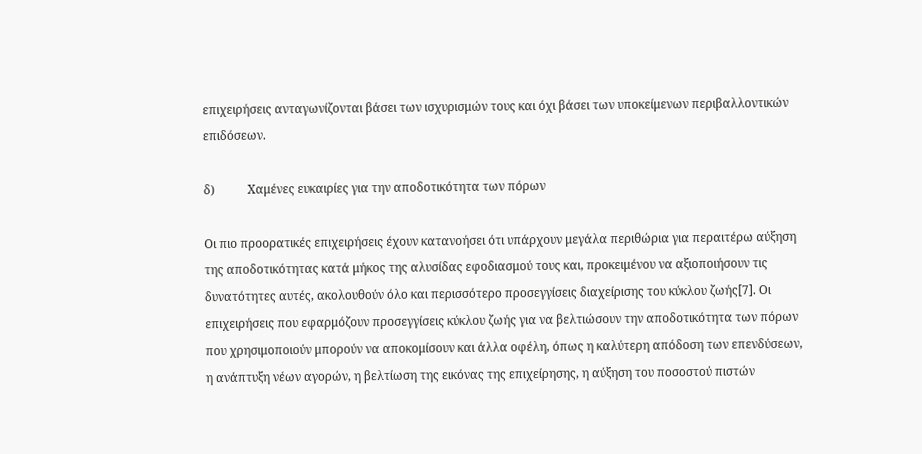επιχειρήσεις ανταγωνίζονται βάσει των ισχυρισμών τους και όχι βάσει των υποκείμενων περιβαλλοντικών επιδόσεων.

δ)           Χαμένες ευκαιρίες για την αποδοτικότητα των πόρων

Οι πιο προορατικές επιχειρήσεις έχουν κατανοήσει ότι υπάρχουν μεγάλα περιθώρια για περαιτέρω αύξηση της αποδοτικότητας κατά μήκος της αλυσίδας εφοδιασμού τους και, προκειμένου να αξιοποιήσουν τις δυνατότητες αυτές, ακολουθούν όλο και περισσότερο προσεγγίσεις διαχείρισης του κύκλου ζωής[7]. Οι επιχειρήσεις που εφαρμόζουν προσεγγίσεις κύκλου ζωής για να βελτιώσουν την αποδοτικότητα των πόρων που χρησιμοποιούν μπορούν να αποκομίσουν και άλλα οφέλη, όπως η καλύτερη απόδοση των επενδύσεων, η ανάπτυξη νέων αγορών, η βελτίωση της εικόνας της επιχείρησης, η αύξηση του ποσοστού πιστών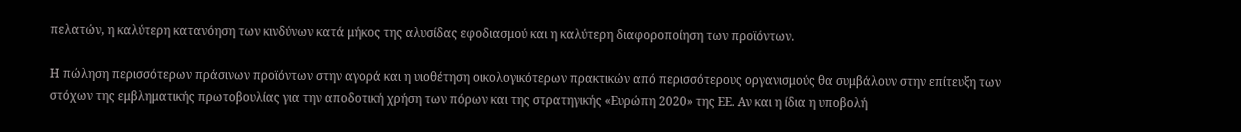πελατών, η καλύτερη κατανόηση των κινδύνων κατά μήκος της αλυσίδας εφοδιασμού και η καλύτερη διαφοροποίηση των προϊόντων.

Η πώληση περισσότερων πράσινων προϊόντων στην αγορά και η υιοθέτηση οικολογικότερων πρακτικών από περισσότερους οργανισμούς θα συμβάλουν στην επίτευξη των στόχων της εμβληματικής πρωτοβουλίας για την αποδοτική χρήση των πόρων και της στρατηγικής «Ευρώπη 2020» της ΕΕ. Αν και η ίδια η υποβολή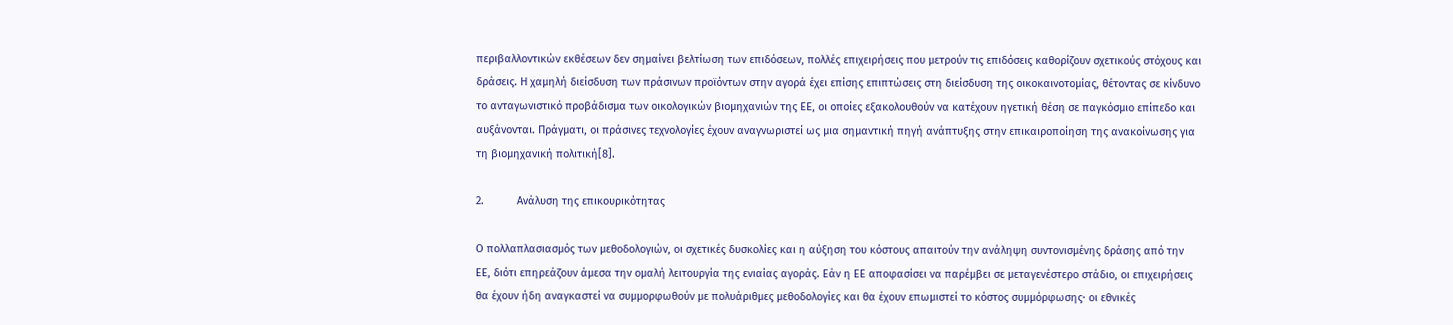περιβαλλοντικών εκθέσεων δεν σημαίνει βελτίωση των επιδόσεων, πολλές επιχειρήσεις που μετρούν τις επιδόσεις καθορίζουν σχετικούς στόχους και δράσεις. Η χαμηλή διείσδυση των πράσινων προϊόντων στην αγορά έχει επίσης επιπτώσεις στη διείσδυση της οικοκαινοτομίας, θέτοντας σε κίνδυνο το ανταγωνιστικό προβάδισμα των οικολογικών βιομηχανιών της ΕΕ, οι οποίες εξακολουθούν να κατέχουν ηγετική θέση σε παγκόσμιο επίπεδο και αυξάνονται. Πράγματι, οι πράσινες τεχνολογίες έχουν αναγνωριστεί ως μια σημαντική πηγή ανάπτυξης στην επικαιροποίηση της ανακοίνωσης για τη βιομηχανική πολιτική[8].

2.           Ανάλυση της επικουρικότητας

Ο πολλαπλασιασμός των μεθοδολογιών, οι σχετικές δυσκολίες και η αύξηση του κόστους απαιτούν την ανάληψη συντονισμένης δράσης από την ΕΕ, διότι επηρεάζουν άμεσα την ομαλή λειτουργία της ενιαίας αγοράς. Εάν η ΕΕ αποφασίσει να παρέμβει σε μεταγενέστερο στάδιο, οι επιχειρήσεις θα έχουν ήδη αναγκαστεί να συμμορφωθούν με πολυάριθμες μεθοδολογίες και θα έχουν επωμιστεί το κόστος συμμόρφωσης· οι εθνικές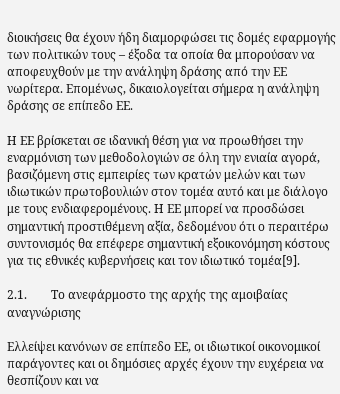διοικήσεις θα έχουν ήδη διαμορφώσει τις δομές εφαρμογής των πολιτικών τους – έξοδα τα οποία θα μπορούσαν να αποφευχθούν με την ανάληψη δράσης από την ΕΕ νωρίτερα. Επομένως, δικαιολογείται σήμερα η ανάληψη δράσης σε επίπεδο ΕΕ.

Η ΕΕ βρίσκεται σε ιδανική θέση για να προωθήσει την εναρμόνιση των μεθοδολογιών σε όλη την ενιαία αγορά, βασιζόμενη στις εμπειρίες των κρατών μελών και των ιδιωτικών πρωτοβουλιών στον τομέα αυτό και με διάλογο με τους ενδιαφερομένους. Η ΕΕ μπορεί να προσδώσει σημαντική προστιθέμενη αξία, δεδομένου ότι ο περαιτέρω συντονισμός θα επέφερε σημαντική εξοικονόμηση κόστους για τις εθνικές κυβερνήσεις και τον ιδιωτικό τομέα[9].

2.1.        Το ανεφάρμοστο της αρχής της αμοιβαίας αναγνώρισης

Ελλείψει κανόνων σε επίπεδο ΕΕ, οι ιδιωτικοί οικονομικοί παράγοντες και οι δημόσιες αρχές έχουν την ευχέρεια να θεσπίζουν και να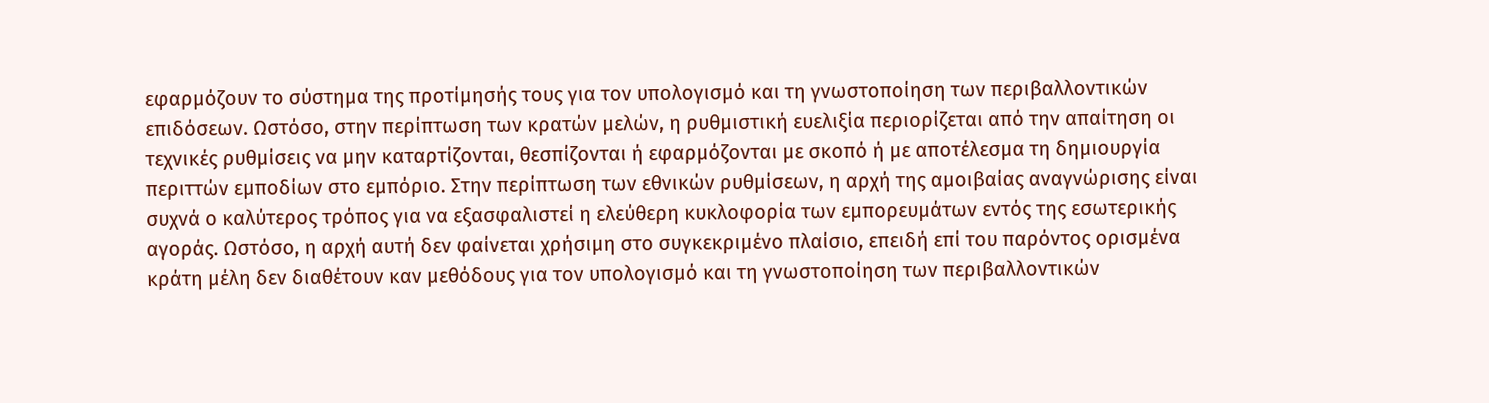εφαρμόζουν το σύστημα της προτίμησής τους για τον υπολογισμό και τη γνωστοποίηση των περιβαλλοντικών επιδόσεων. Ωστόσο, στην περίπτωση των κρατών μελών, η ρυθμιστική ευελιξία περιορίζεται από την απαίτηση οι τεχνικές ρυθμίσεις να μην καταρτίζονται, θεσπίζονται ή εφαρμόζονται με σκοπό ή με αποτέλεσμα τη δημιουργία περιττών εμποδίων στο εμπόριο. Στην περίπτωση των εθνικών ρυθμίσεων, η αρχή της αμοιβαίας αναγνώρισης είναι συχνά ο καλύτερος τρόπος για να εξασφαλιστεί η ελεύθερη κυκλοφορία των εμπορευμάτων εντός της εσωτερικής αγοράς. Ωστόσο, η αρχή αυτή δεν φαίνεται χρήσιμη στο συγκεκριμένο πλαίσιο, επειδή επί του παρόντος ορισμένα κράτη μέλη δεν διαθέτουν καν μεθόδους για τον υπολογισμό και τη γνωστοποίηση των περιβαλλοντικών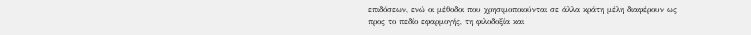επιδόσεων, ενώ οι μέθοδοι που χρησιμοποιούνται σε άλλα κράτη μέλη διαφέρουν ως προς το πεδίο εφαρμογής, τη φιλοδοξία και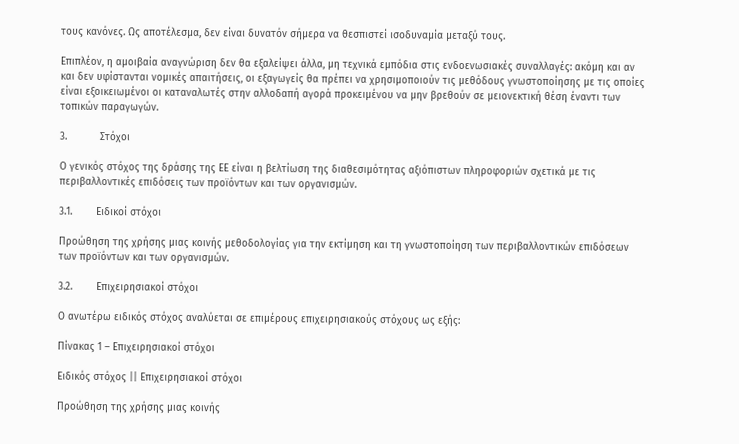τους κανόνες. Ως αποτέλεσμα, δεν είναι δυνατόν σήμερα να θεσπιστεί ισοδυναμία μεταξύ τους.

Επιπλέον, η αμοιβαία αναγνώριση δεν θα εξαλείψει άλλα, μη τεχνικά εμπόδια στις ενδοενωσιακές συναλλαγές: ακόμη και αν και δεν υφίστανται νομικές απαιτήσεις, οι εξαγωγείς θα πρέπει να χρησιμοποιούν τις μεθόδους γνωστοποίησης με τις οποίες είναι εξοικειωμένοι οι καταναλωτές στην αλλοδαπή αγορά προκειμένου να μην βρεθούν σε μειονεκτική θέση έναντι των τοπικών παραγωγών.

3.           Στόχοι

Ο γενικός στόχος της δράσης της ΕΕ είναι η βελτίωση της διαθεσιμότητας αξιόπιστων πληροφοριών σχετικά με τις περιβαλλοντικές επιδόσεις των προϊόντων και των οργανισμών.

3.1.        Ειδικοί στόχοι

Προώθηση της χρήσης μιας κοινής μεθοδολογίας για την εκτίμηση και τη γνωστοποίηση των περιβαλλοντικών επιδόσεων των προϊόντων και των οργανισμών.

3.2.        Επιχειρησιακοί στόχοι

Ο ανωτέρω ειδικός στόχος αναλύεται σε επιμέρους επιχειρησιακούς στόχους ως εξής:

Πίνακας 1 – Επιχειρησιακοί στόχοι

Ειδικός στόχος || Επιχειρησιακοί στόχοι

Προώθηση της χρήσης μιας κοινής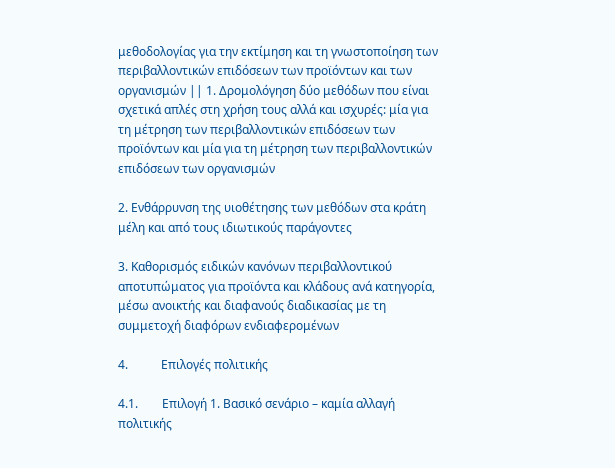μεθοδολογίας για την εκτίμηση και τη γνωστοποίηση των περιβαλλοντικών επιδόσεων των προϊόντων και των οργανισμών || 1. Δρομολόγηση δύο μεθόδων που είναι σχετικά απλές στη χρήση τους αλλά και ισχυρές: μία για τη μέτρηση των περιβαλλοντικών επιδόσεων των προϊόντων και μία για τη μέτρηση των περιβαλλοντικών επιδόσεων των οργανισμών

2. Ενθάρρυνση της υιοθέτησης των μεθόδων στα κράτη μέλη και από τους ιδιωτικούς παράγοντες

3. Καθορισμός ειδικών κανόνων περιβαλλοντικού αποτυπώματος για προϊόντα και κλάδους ανά κατηγορία, μέσω ανοικτής και διαφανούς διαδικασίας με τη συμμετοχή διαφόρων ενδιαφερομένων

4.           Επιλογές πολιτικής

4.1.        Επιλογή 1. Βασικό σενάριο – καμία αλλαγή πολιτικής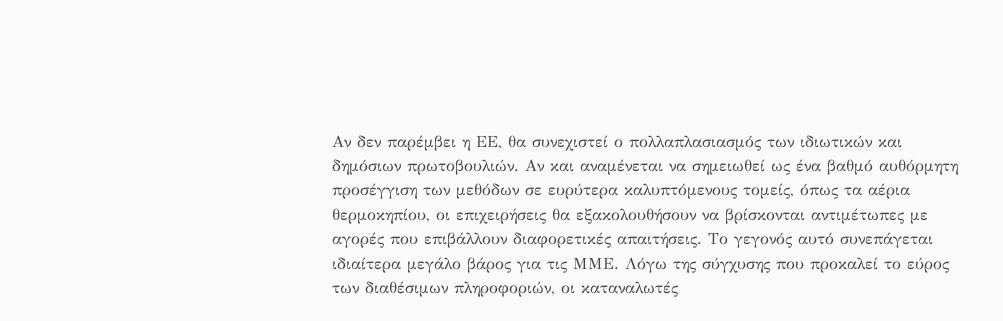Αν δεν παρέμβει η ΕΕ, θα συνεχιστεί ο πολλαπλασιασμός των ιδιωτικών και δημόσιων πρωτοβουλιών. Αν και αναμένεται να σημειωθεί ως ένα βαθμό αυθόρμητη προσέγγιση των μεθόδων σε ευρύτερα καλυπτόμενους τομείς, όπως τα αέρια θερμοκηπίου, οι επιχειρήσεις θα εξακολουθήσουν να βρίσκονται αντιμέτωπες με αγορές που επιβάλλουν διαφορετικές απαιτήσεις. Το γεγονός αυτό συνεπάγεται ιδιαίτερα μεγάλο βάρος για τις ΜΜΕ. Λόγω της σύγχυσης που προκαλεί το εύρος των διαθέσιμων πληροφοριών, οι καταναλωτές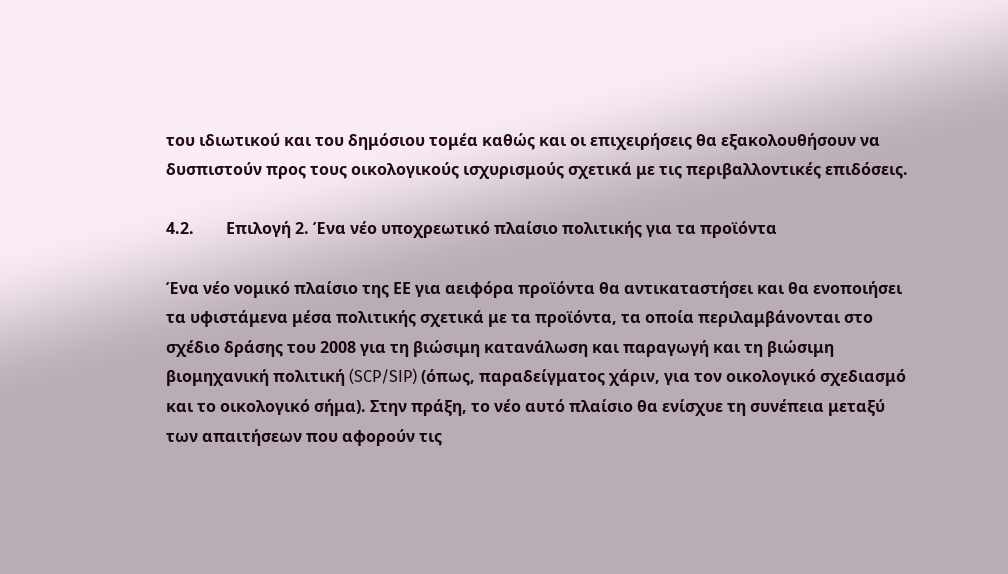του ιδιωτικού και του δημόσιου τομέα καθώς και οι επιχειρήσεις θα εξακολουθήσουν να δυσπιστούν προς τους οικολογικούς ισχυρισμούς σχετικά με τις περιβαλλοντικές επιδόσεις.

4.2.        Επιλογή 2. Ένα νέο υποχρεωτικό πλαίσιο πολιτικής για τα προϊόντα

Ένα νέο νομικό πλαίσιο της ΕΕ για αειφόρα προϊόντα θα αντικαταστήσει και θα ενοποιήσει τα υφιστάμενα μέσα πολιτικής σχετικά με τα προϊόντα, τα οποία περιλαμβάνονται στο σχέδιο δράσης του 2008 για τη βιώσιμη κατανάλωση και παραγωγή και τη βιώσιμη βιομηχανική πολιτική (SCP/SIP) (όπως, παραδείγματος χάριν, για τον οικολογικό σχεδιασμό και το οικολογικό σήμα). Στην πράξη, το νέο αυτό πλαίσιο θα ενίσχυε τη συνέπεια μεταξύ των απαιτήσεων που αφορούν τις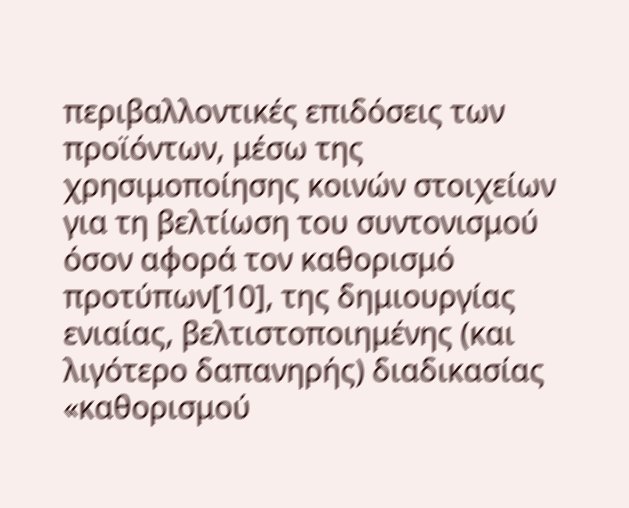περιβαλλοντικές επιδόσεις των προϊόντων, μέσω της χρησιμοποίησης κοινών στοιχείων για τη βελτίωση του συντονισμού όσον αφορά τον καθορισμό προτύπων[10], της δημιουργίας ενιαίας, βελτιστοποιημένης (και λιγότερο δαπανηρής) διαδικασίας «καθορισμού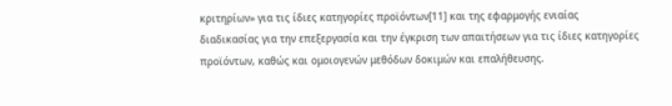κριτηρίων» για τις ίδιες κατηγορίες προϊόντων[11] και της εφαρμογής ενιαίας διαδικασίας για την επεξεργασία και την έγκριση των απαιτήσεων για τις ίδιες κατηγορίες προϊόντων, καθώς και ομοιογενών μεθόδων δοκιμών και επαλήθευσης.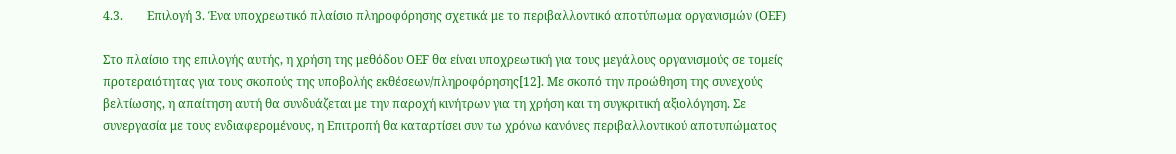4.3.        Επιλογή 3. Ένα υποχρεωτικό πλαίσιο πληροφόρησης σχετικά με το περιβαλλοντικό αποτύπωμα οργανισμών (ΟΕF)

Στο πλαίσιο της επιλογής αυτής, η χρήση της μεθόδου ΟΕF θα είναι υποχρεωτική για τους μεγάλους οργανισμούς σε τομείς προτεραιότητας για τους σκοπούς της υποβολής εκθέσεων/πληροφόρησης[12]. Με σκοπό την προώθηση της συνεχούς βελτίωσης, η απαίτηση αυτή θα συνδυάζεται με την παροχή κινήτρων για τη χρήση και τη συγκριτική αξιολόγηση. Σε συνεργασία με τους ενδιαφερομένους, η Επιτροπή θα καταρτίσει συν τω χρόνω κανόνες περιβαλλοντικού αποτυπώματος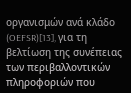οργανισμών ανά κλάδο (OEFSR)[13], για τη βελτίωση της συνέπειας των περιβαλλοντικών πληροφοριών που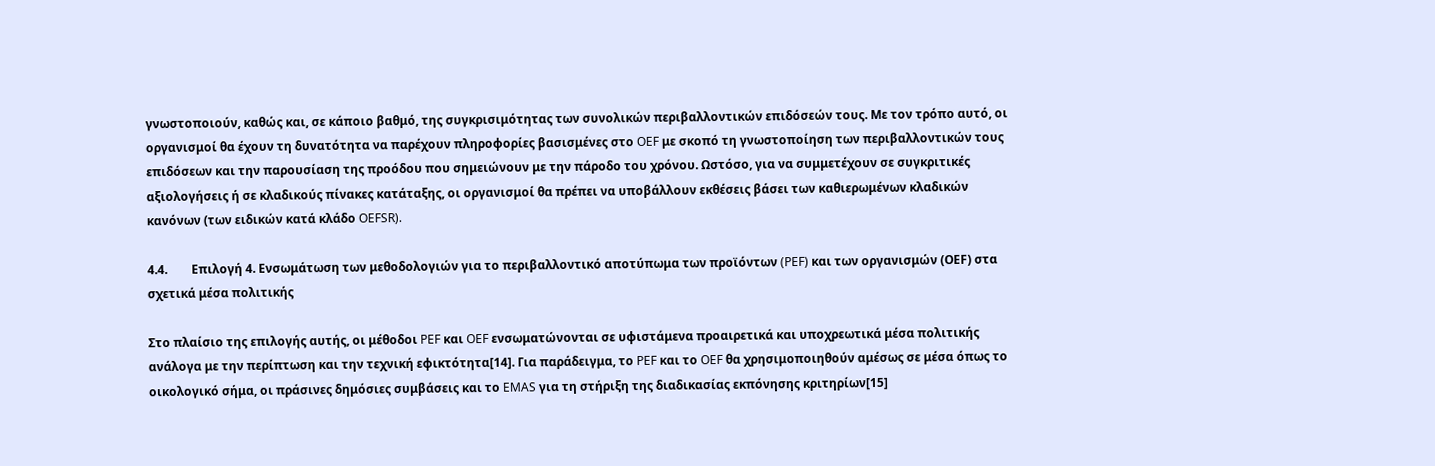γνωστοποιούν, καθώς και, σε κάποιο βαθμό, της συγκρισιμότητας των συνολικών περιβαλλοντικών επιδόσεών τους. Με τον τρόπο αυτό, οι οργανισμοί θα έχουν τη δυνατότητα να παρέχουν πληροφορίες βασισμένες στο OEF με σκοπό τη γνωστοποίηση των περιβαλλοντικών τους επιδόσεων και την παρουσίαση της προόδου που σημειώνουν με την πάροδο του χρόνου. Ωστόσο, για να συμμετέχουν σε συγκριτικές αξιολογήσεις ή σε κλαδικούς πίνακες κατάταξης, οι οργανισμοί θα πρέπει να υποβάλλουν εκθέσεις βάσει των καθιερωμένων κλαδικών κανόνων (των ειδικών κατά κλάδο OEFSR).

4.4.        Επιλογή 4. Ενσωμάτωση των μεθοδολογιών για το περιβαλλοντικό αποτύπωμα των προϊόντων (PEF) και των οργανισμών (ΟΕF) στα σχετικά μέσα πολιτικής

Στο πλαίσιο της επιλογής αυτής, οι μέθοδοι PEF και OEF ενσωματώνονται σε υφιστάμενα προαιρετικά και υποχρεωτικά μέσα πολιτικής ανάλογα με την περίπτωση και την τεχνική εφικτότητα[14]. Για παράδειγμα, το PEF και το OEF θα χρησιμοποιηθούν αμέσως σε μέσα όπως το οικολογικό σήμα, οι πράσινες δημόσιες συμβάσεις και το EMAS για τη στήριξη της διαδικασίας εκπόνησης κριτηρίων[15]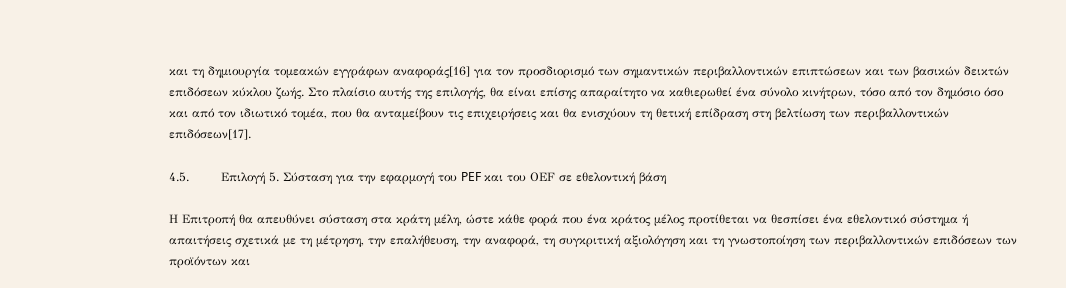και τη δημιουργία τομεακών εγγράφων αναφοράς[16] για τον προσδιορισμό των σημαντικών περιβαλλοντικών επιπτώσεων και των βασικών δεικτών επιδόσεων κύκλου ζωής. Στο πλαίσιο αυτής της επιλογής, θα είναι επίσης απαραίτητο να καθιερωθεί ένα σύνολο κινήτρων, τόσο από τον δημόσιο όσο και από τον ιδιωτικό τομέα, που θα ανταμείβουν τις επιχειρήσεις και θα ενισχύουν τη θετική επίδραση στη βελτίωση των περιβαλλοντικών επιδόσεων[17].

4.5.        Επιλογή 5. Σύσταση για την εφαρμογή του PEF και του ΟΕF σε εθελοντική βάση

Η Επιτροπή θα απευθύνει σύσταση στα κράτη μέλη, ώστε κάθε φορά που ένα κράτος μέλος προτίθεται να θεσπίσει ένα εθελοντικό σύστημα ή απαιτήσεις σχετικά με τη μέτρηση, την επαλήθευση, την αναφορά, τη συγκριτική αξιολόγηση και τη γνωστοποίηση των περιβαλλοντικών επιδόσεων των προϊόντων και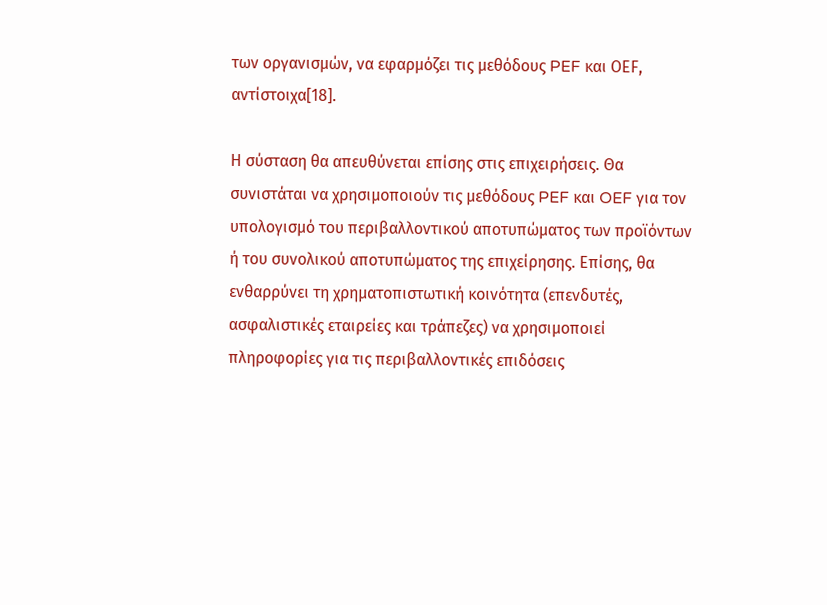των οργανισμών, να εφαρμόζει τις μεθόδους PEF και ΟΕF, αντίστοιχα[18].

Η σύσταση θα απευθύνεται επίσης στις επιχειρήσεις. Θα συνιστάται να χρησιμοποιούν τις μεθόδους PEF και OEF για τον υπολογισμό του περιβαλλοντικού αποτυπώματος των προϊόντων ή του συνολικού αποτυπώματος της επιχείρησης. Επίσης, θα ενθαρρύνει τη χρηματοπιστωτική κοινότητα (επενδυτές, ασφαλιστικές εταιρείες και τράπεζες) να χρησιμοποιεί πληροφορίες για τις περιβαλλοντικές επιδόσεις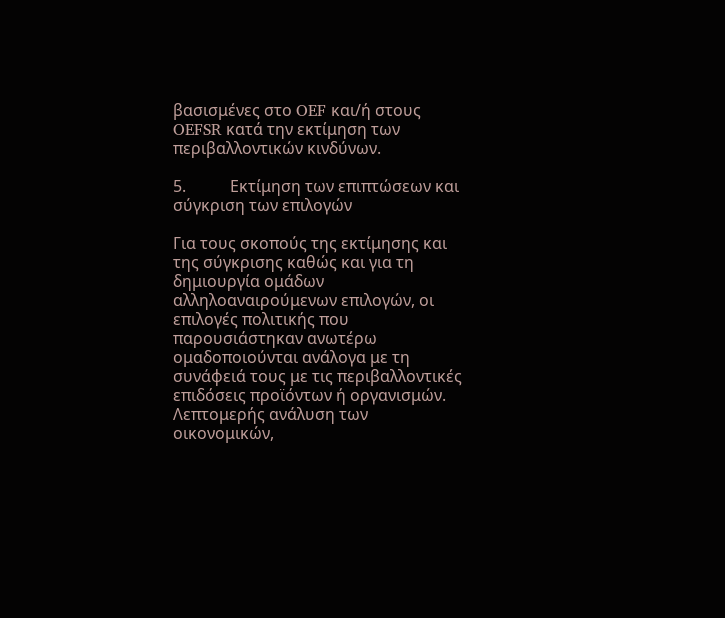βασισμένες στο OEF και/ή στους OEFSR κατά την εκτίμηση των περιβαλλοντικών κινδύνων.

5.           Εκτίμηση των επιπτώσεων και σύγκριση των επιλογών

Για τους σκοπούς της εκτίμησης και της σύγκρισης καθώς και για τη δημιουργία ομάδων αλληλοαναιρούμενων επιλογών, οι επιλογές πολιτικής που παρουσιάστηκαν ανωτέρω ομαδοποιούνται ανάλογα με τη συνάφειά τους με τις περιβαλλοντικές επιδόσεις προϊόντων ή οργανισμών. Λεπτομερής ανάλυση των οικονομικών,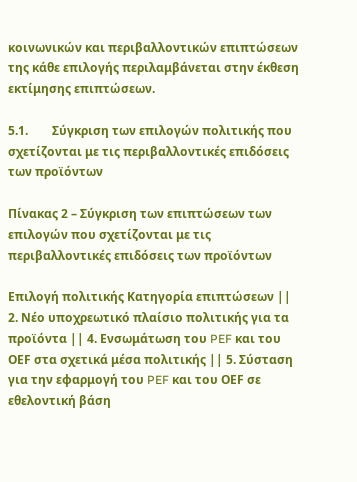κοινωνικών και περιβαλλοντικών επιπτώσεων της κάθε επιλογής περιλαμβάνεται στην έκθεση εκτίμησης επιπτώσεων.

5.1.        Σύγκριση των επιλογών πολιτικής που σχετίζονται με τις περιβαλλοντικές επιδόσεις των προϊόντων

Πίνακας 2 – Σύγκριση των επιπτώσεων των επιλογών που σχετίζονται με τις περιβαλλοντικές επιδόσεις των προϊόντων

Επιλογή πολιτικής Κατηγορία επιπτώσεων || 2. Νέο υποχρεωτικό πλαίσιο πολιτικής για τα προϊόντα || 4. Ενσωμάτωση του PEF και του ΟΕF στα σχετικά μέσα πολιτικής || 5. Σύσταση για την εφαρμογή του PEF και του ΟΕF σε εθελοντική βάση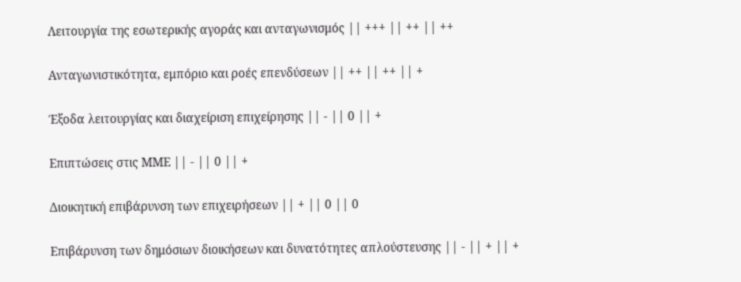Λειτουργία της εσωτερικής αγοράς και ανταγωνισμός || +++ || ++ || ++

Ανταγωνιστικότητα, εμπόριο και ροές επενδύσεων || ++ || ++ || +

Έξοδα λειτουργίας και διαχείριση επιχείρησης || - || 0 || +

Επιπτώσεις στις ΜΜΕ || - || 0 || +

Διοικητική επιβάρυνση των επιχειρήσεων || + || 0 || 0

Επιβάρυνση των δημόσιων διοικήσεων και δυνατότητες απλούστευσης || - || + || +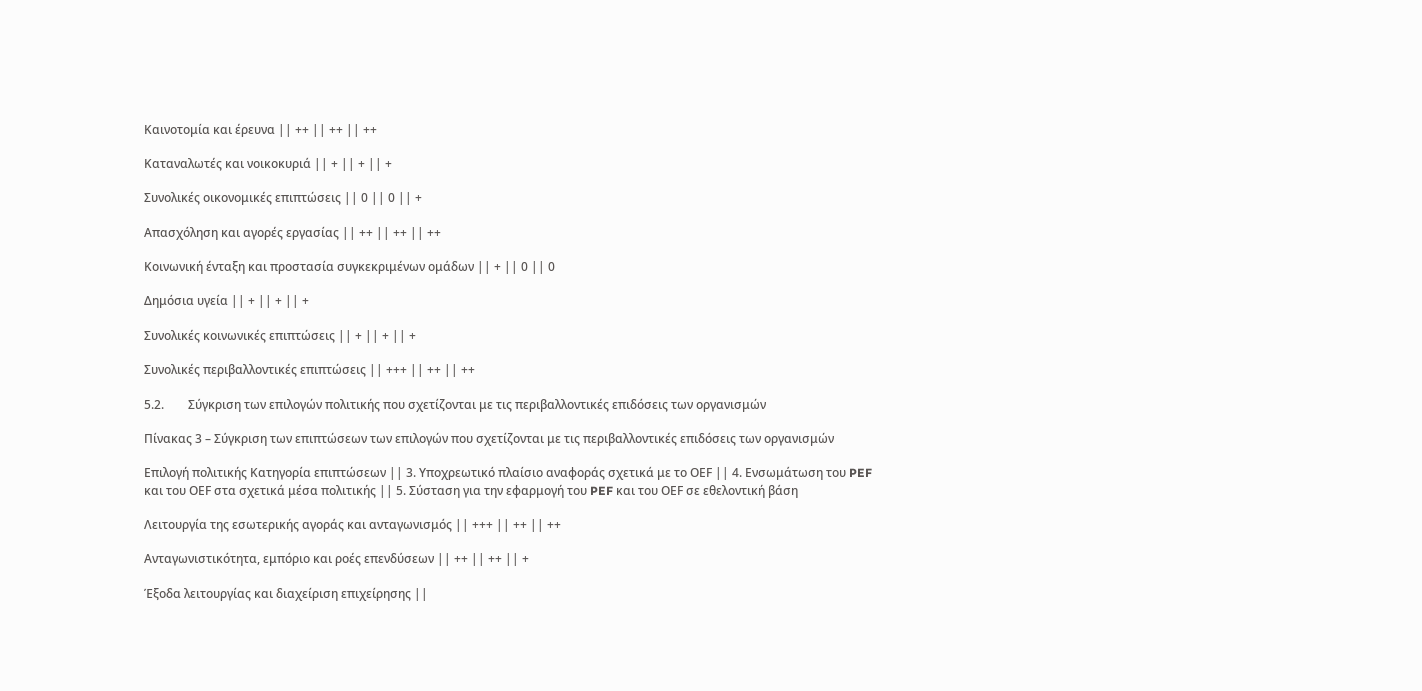Καινοτομία και έρευνα || ++ || ++ || ++

Καταναλωτές και νοικοκυριά || + || + || +

Συνολικές οικονομικές επιπτώσεις || 0 || 0 || +

Απασχόληση και αγορές εργασίας || ++ || ++ || ++

Κοινωνική ένταξη και προστασία συγκεκριμένων ομάδων || + || 0 || 0

Δημόσια υγεία || + || + || +

Συνολικές κοινωνικές επιπτώσεις || + || + || +

Συνολικές περιβαλλοντικές επιπτώσεις || +++ || ++ || ++

5.2.        Σύγκριση των επιλογών πολιτικής που σχετίζονται με τις περιβαλλοντικές επιδόσεις των οργανισμών

Πίνακας 3 – Σύγκριση των επιπτώσεων των επιλογών που σχετίζονται με τις περιβαλλοντικές επιδόσεις των οργανισμών

Επιλογή πολιτικής Κατηγορία επιπτώσεων || 3. Υποχρεωτικό πλαίσιο αναφοράς σχετικά με το ΟΕF || 4. Ενσωμάτωση του PEF και του ΟΕF στα σχετικά μέσα πολιτικής || 5. Σύσταση για την εφαρμογή του PEF και του ΟΕF σε εθελοντική βάση

Λειτουργία της εσωτερικής αγοράς και ανταγωνισμός || +++ || ++ || ++

Ανταγωνιστικότητα, εμπόριο και ροές επενδύσεων || ++ || ++ || +

Έξοδα λειτουργίας και διαχείριση επιχείρησης ||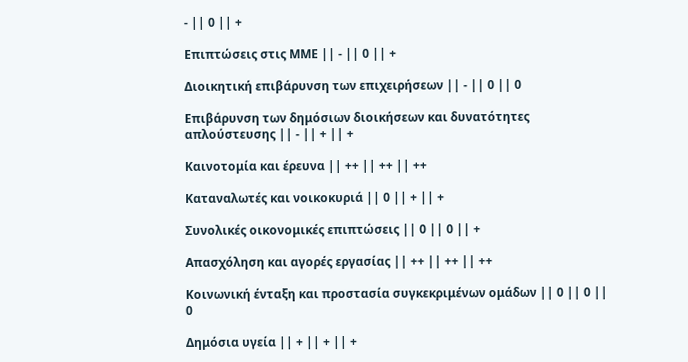- || 0 || +

Επιπτώσεις στις ΜΜΕ || - || 0 || +

Διοικητική επιβάρυνση των επιχειρήσεων || - || 0 || 0

Επιβάρυνση των δημόσιων διοικήσεων και δυνατότητες απλούστευσης || - || + || +

Καινοτομία και έρευνα || ++ || ++ || ++

Καταναλωτές και νοικοκυριά || 0 || + || +

Συνολικές οικονομικές επιπτώσεις || 0 || 0 || +

Απασχόληση και αγορές εργασίας || ++ || ++ || ++

Κοινωνική ένταξη και προστασία συγκεκριμένων ομάδων || 0 || 0 || 0

Δημόσια υγεία || + || + || +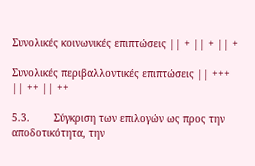Συνολικές κοινωνικές επιπτώσεις || + || + || +

Συνολικές περιβαλλοντικές επιπτώσεις || +++ || ++ || ++

5.3.        Σύγκριση των επιλογών ως προς την αποδοτικότητα, την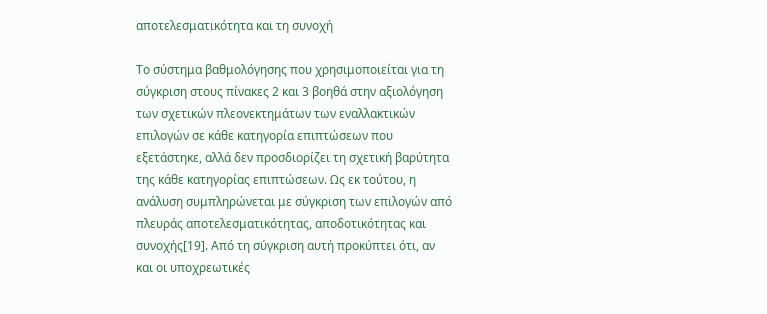αποτελεσματικότητα και τη συνοχή

Το σύστημα βαθμολόγησης που χρησιμοποιείται για τη σύγκριση στους πίνακες 2 και 3 βοηθά στην αξιολόγηση των σχετικών πλεονεκτημάτων των εναλλακτικών επιλογών σε κάθε κατηγορία επιπτώσεων που εξετάστηκε, αλλά δεν προσδιορίζει τη σχετική βαρύτητα της κάθε κατηγορίας επιπτώσεων. Ως εκ τούτου, η ανάλυση συμπληρώνεται με σύγκριση των επιλογών από πλευράς αποτελεσματικότητας, αποδοτικότητας και συνοχής[19]. Από τη σύγκριση αυτή προκύπτει ότι, αν και οι υποχρεωτικές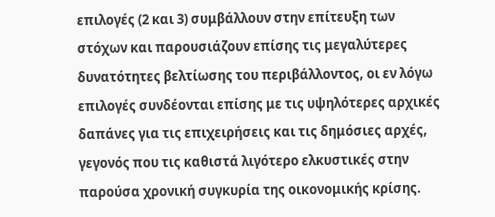επιλογές (2 και 3) συμβάλλουν στην επίτευξη των στόχων και παρουσιάζουν επίσης τις μεγαλύτερες δυνατότητες βελτίωσης του περιβάλλοντος, οι εν λόγω επιλογές συνδέονται επίσης με τις υψηλότερες αρχικές δαπάνες για τις επιχειρήσεις και τις δημόσιες αρχές, γεγονός που τις καθιστά λιγότερο ελκυστικές στην παρούσα χρονική συγκυρία της οικονομικής κρίσης.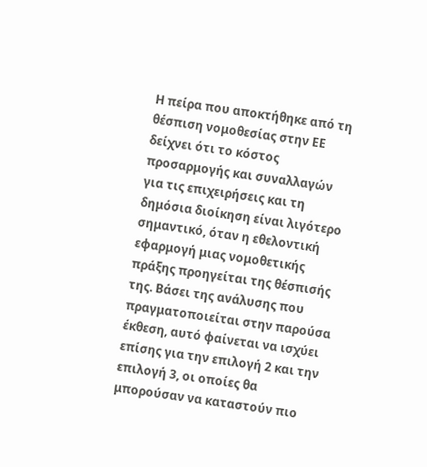Η πείρα που αποκτήθηκε από τη θέσπιση νομοθεσίας στην ΕΕ δείχνει ότι το κόστος προσαρμογής και συναλλαγών για τις επιχειρήσεις και τη δημόσια διοίκηση είναι λιγότερο σημαντικό, όταν η εθελοντική εφαρμογή μιας νομοθετικής πράξης προηγείται της θέσπισής της. Βάσει της ανάλυσης που πραγματοποιείται στην παρούσα έκθεση, αυτό φαίνεται να ισχύει επίσης για την επιλογή 2 και την επιλογή 3, οι οποίες θα μπορούσαν να καταστούν πιο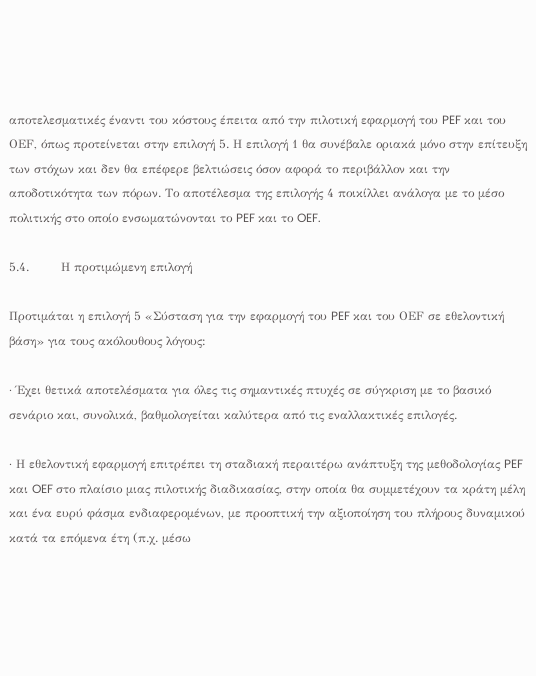αποτελεσματικές έναντι του κόστους έπειτα από την πιλοτική εφαρμογή του PEF και του ΟΕF, όπως προτείνεται στην επιλογή 5. Η επιλογή 1 θα συνέβαλε οριακά μόνο στην επίτευξη των στόχων και δεν θα επέφερε βελτιώσεις όσον αφορά το περιβάλλον και την αποδοτικότητα των πόρων. Το αποτέλεσμα της επιλογής 4 ποικίλλει ανάλογα με το μέσο πολιτικής στο οποίο ενσωματώνονται το PEF και το OEF.

5.4.        Η προτιμώμενη επιλογή

Προτιμάται η επιλογή 5 «Σύσταση για την εφαρμογή του PEF και του ΟΕF σε εθελοντική βάση» για τους ακόλουθους λόγους:

· Έχει θετικά αποτελέσματα για όλες τις σημαντικές πτυχές σε σύγκριση με το βασικό σενάριο και, συνολικά, βαθμολογείται καλύτερα από τις εναλλακτικές επιλογές.

· Η εθελοντική εφαρμογή επιτρέπει τη σταδιακή περαιτέρω ανάπτυξη της μεθοδολογίας PEF και OEF στο πλαίσιο μιας πιλοτικής διαδικασίας, στην οποία θα συμμετέχουν τα κράτη μέλη και ένα ευρύ φάσμα ενδιαφερομένων, με προοπτική την αξιοποίηση του πλήρους δυναμικού κατά τα επόμενα έτη (π.χ. μέσω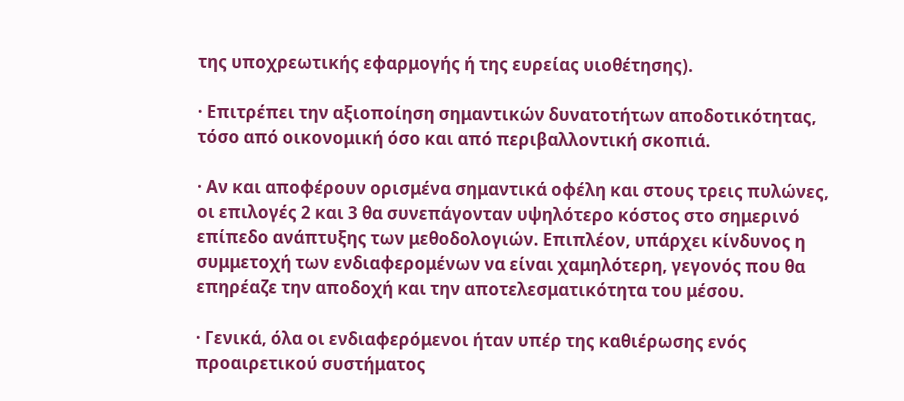της υποχρεωτικής εφαρμογής ή της ευρείας υιοθέτησης).

· Επιτρέπει την αξιοποίηση σημαντικών δυνατοτήτων αποδοτικότητας, τόσο από οικονομική όσο και από περιβαλλοντική σκοπιά.

· Αν και αποφέρουν ορισμένα σημαντικά οφέλη και στους τρεις πυλώνες, οι επιλογές 2 και 3 θα συνεπάγονταν υψηλότερο κόστος στο σημερινό επίπεδο ανάπτυξης των μεθοδολογιών. Επιπλέον, υπάρχει κίνδυνος η συμμετοχή των ενδιαφερομένων να είναι χαμηλότερη, γεγονός που θα επηρέαζε την αποδοχή και την αποτελεσματικότητα του μέσου.

· Γενικά, όλα οι ενδιαφερόμενοι ήταν υπέρ της καθιέρωσης ενός προαιρετικού συστήματος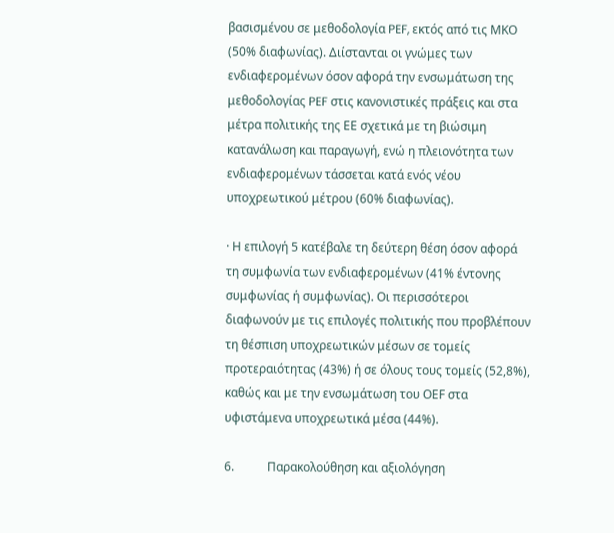βασισμένου σε μεθοδολογία PEF, εκτός από τις ΜΚΟ (50% διαφωνίας). Διίστανται οι γνώμες των ενδιαφερομένων όσον αφορά την ενσωμάτωση της μεθοδολογίας PEF στις κανονιστικές πράξεις και στα μέτρα πολιτικής της ΕΕ σχετικά με τη βιώσιμη κατανάλωση και παραγωγή, ενώ η πλειονότητα των ενδιαφερομένων τάσσεται κατά ενός νέου υποχρεωτικού μέτρου (60% διαφωνίας).

· Η επιλογή 5 κατέβαλε τη δεύτερη θέση όσον αφορά τη συμφωνία των ενδιαφερομένων (41% έντονης συμφωνίας ή συμφωνίας). Οι περισσότεροι διαφωνούν με τις επιλογές πολιτικής που προβλέπουν τη θέσπιση υποχρεωτικών μέσων σε τομείς προτεραιότητας (43%) ή σε όλους τους τομείς (52,8%), καθώς και με την ενσωμάτωση του ΟΕF στα υφιστάμενα υποχρεωτικά μέσα (44%).

6.           Παρακολούθηση και αξιολόγηση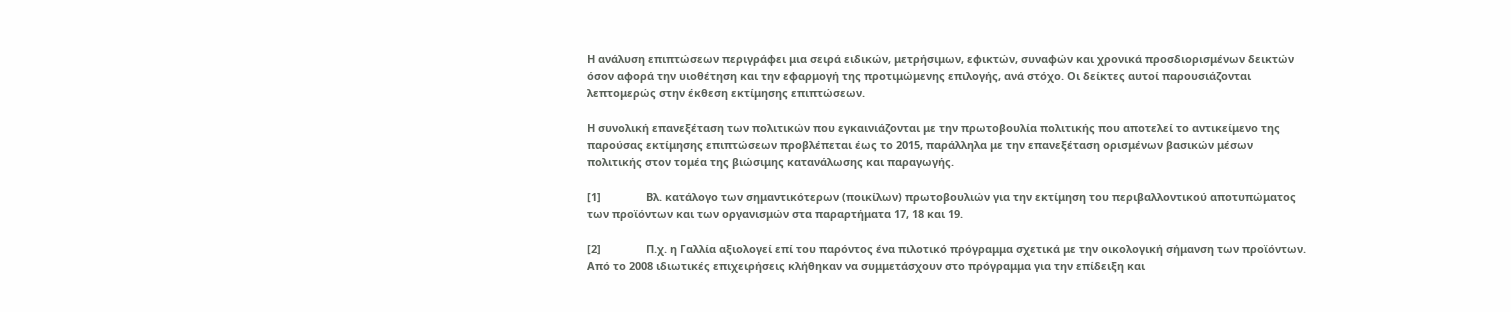Η ανάλυση επιπτώσεων περιγράφει μια σειρά ειδικών, μετρήσιμων, εφικτών, συναφών και χρονικά προσδιορισμένων δεικτών όσον αφορά την υιοθέτηση και την εφαρμογή της προτιμώμενης επιλογής, ανά στόχο. Οι δείκτες αυτοί παρουσιάζονται λεπτομερώς στην έκθεση εκτίμησης επιπτώσεων.

Η συνολική επανεξέταση των πολιτικών που εγκαινιάζονται με την πρωτοβουλία πολιτικής που αποτελεί το αντικείμενο της παρούσας εκτίμησης επιπτώσεων προβλέπεται έως το 2015, παράλληλα με την επανεξέταση ορισμένων βασικών μέσων πολιτικής στον τομέα της βιώσιμης κατανάλωσης και παραγωγής.

[1]               Βλ. κατάλογο των σημαντικότερων (ποικίλων) πρωτοβουλιών για την εκτίμηση του περιβαλλοντικού αποτυπώματος των προϊόντων και των οργανισμών στα παραρτήματα 17, 18 και 19.

[2]               Π.χ. η Γαλλία αξιολογεί επί του παρόντος ένα πιλοτικό πρόγραμμα σχετικά με την οικολογική σήμανση των προϊόντων. Από το 2008 ιδιωτικές επιχειρήσεις κλήθηκαν να συμμετάσχουν στο πρόγραμμα για την επίδειξη και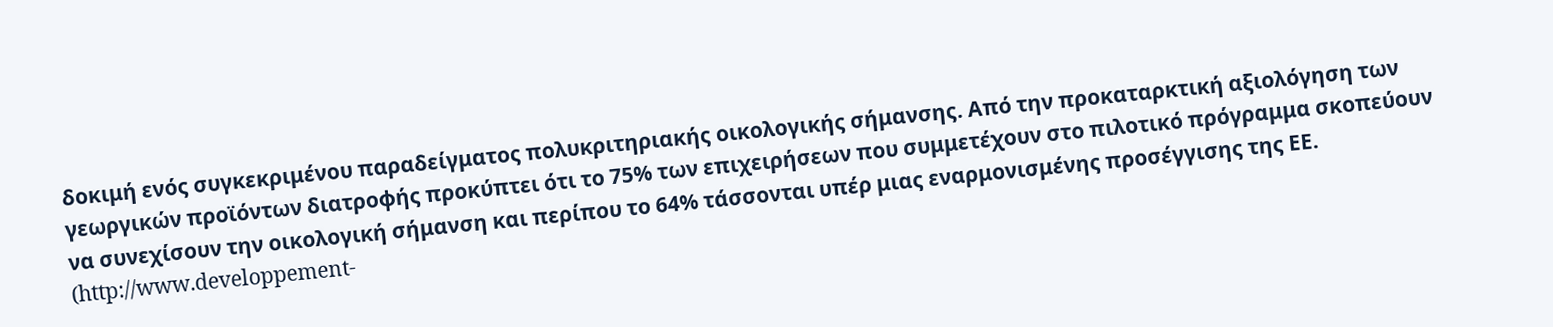δοκιμή ενός συγκεκριμένου παραδείγματος πολυκριτηριακής οικολογικής σήμανσης. Από την προκαταρκτική αξιολόγηση των γεωργικών προϊόντων διατροφής προκύπτει ότι το 75% των επιχειρήσεων που συμμετέχουν στο πιλοτικό πρόγραμμα σκοπεύουν να συνεχίσουν την οικολογική σήμανση και περίπου το 64% τάσσονται υπέρ μιας εναρμονισμένης προσέγγισης της ΕΕ. (http://www.developpement-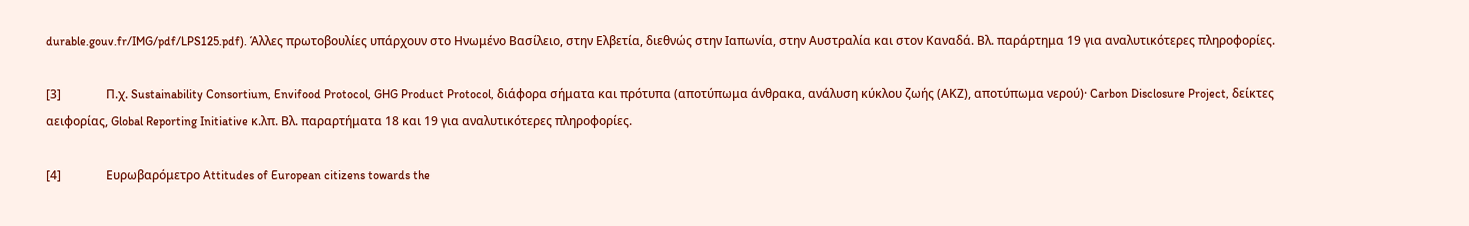durable.gouv.fr/IMG/pdf/LPS125.pdf). Άλλες πρωτοβουλίες υπάρχουν στο Ηνωμένο Βασίλειο, στην Ελβετία, διεθνώς στην Ιαπωνία, στην Αυστραλία και στον Καναδά. Βλ. παράρτημα 19 για αναλυτικότερες πληροφορίες.

[3]               Π.χ. Sustainability Consortium, Envifood Protocol, GHG Product Protocol, διάφορα σήματα και πρότυπα (αποτύπωμα άνθρακα, ανάλυση κύκλου ζωής (ΑΚΖ), αποτύπωμα νερού)· Carbon Disclosure Project, δείκτες αειφορίας, Global Reporting Initiative κ.λπ. Βλ. παραρτήματα 18 και 19 για αναλυτικότερες πληροφορίες.

[4]               Ευρωβαρόμετρο Attitudes of European citizens towards the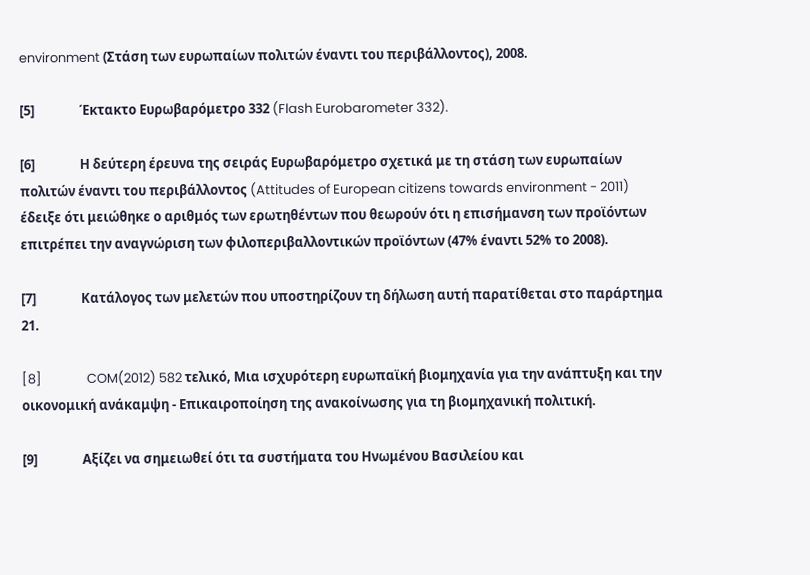environment (Στάση των ευρωπαίων πολιτών έναντι του περιβάλλοντος), 2008.

[5]               Έκτακτο Ευρωβαρόμετρο 332 (Flash Eurobarometer 332).

[6]               Η δεύτερη έρευνα της σειράς Ευρωβαρόμετρο σχετικά με τη στάση των ευρωπαίων πολιτών έναντι του περιβάλλοντος (Attitudes of European citizens towards environment - 2011) έδειξε ότι μειώθηκε ο αριθμός των ερωτηθέντων που θεωρούν ότι η επισήμανση των προϊόντων επιτρέπει την αναγνώριση των φιλοπεριβαλλοντικών προϊόντων (47% έναντι 52% το 2008).

[7]               Κατάλογος των μελετών που υποστηρίζουν τη δήλωση αυτή παρατίθεται στο παράρτημα 21.

[8]               COM(2012) 582 τελικό, Μια ισχυρότερη ευρωπαϊκή βιομηχανία για την ανάπτυξη και την οικονομική ανάκαμψη - Επικαιροποίηση της ανακοίνωσης για τη βιομηχανική πολιτική.

[9]               Αξίζει να σημειωθεί ότι τα συστήματα του Ηνωμένου Βασιλείου και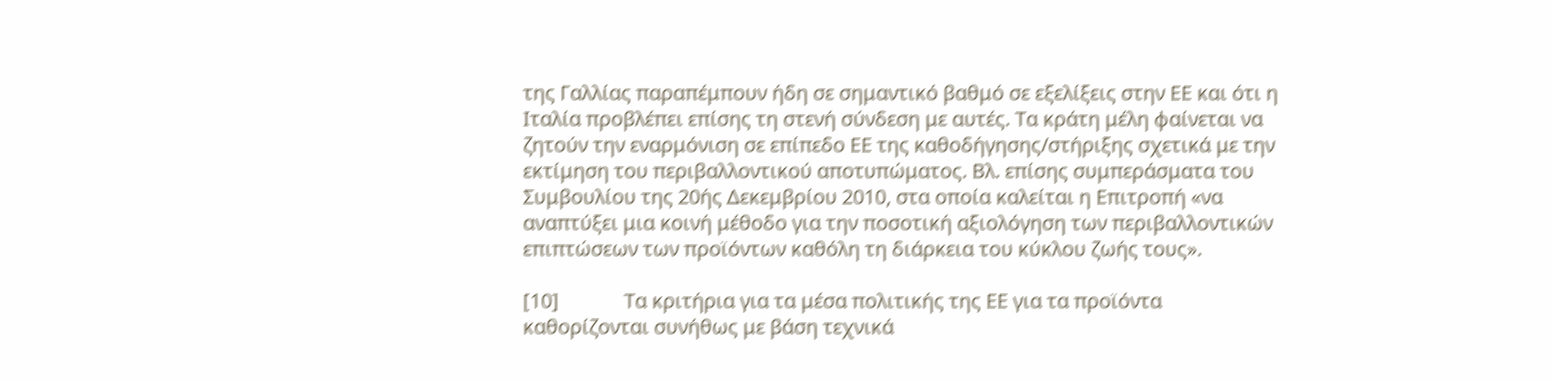της Γαλλίας παραπέμπουν ήδη σε σημαντικό βαθμό σε εξελίξεις στην ΕΕ και ότι η Ιταλία προβλέπει επίσης τη στενή σύνδεση με αυτές. Τα κράτη μέλη φαίνεται να ζητούν την εναρμόνιση σε επίπεδο ΕΕ της καθοδήγησης/στήριξης σχετικά με την εκτίμηση του περιβαλλοντικού αποτυπώματος. Βλ. επίσης συμπεράσματα του Συμβουλίου της 20ής Δεκεμβρίου 2010, στα οποία καλείται η Επιτροπή «να αναπτύξει μια κοινή μέθοδο για την ποσοτική αξιολόγηση των περιβαλλοντικών επιπτώσεων των προϊόντων καθόλη τη διάρκεια του κύκλου ζωής τους».

[10]             Τα κριτήρια για τα μέσα πολιτικής της ΕΕ για τα προϊόντα καθορίζονται συνήθως με βάση τεχνικά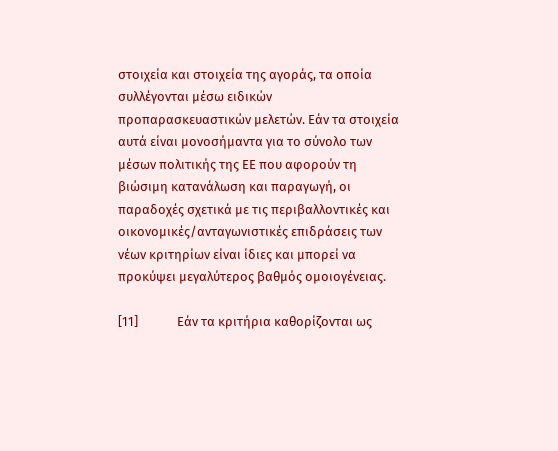στοιχεία και στοιχεία της αγοράς, τα οποία συλλέγονται μέσω ειδικών προπαρασκευαστικών μελετών. Εάν τα στοιχεία αυτά είναι μονοσήμαντα για το σύνολο των μέσων πολιτικής της ΕΕ που αφορούν τη βιώσιμη κατανάλωση και παραγωγή, οι παραδοχές σχετικά με τις περιβαλλοντικές και οικονομικές/ανταγωνιστικές επιδράσεις των νέων κριτηρίων είναι ίδιες και μπορεί να προκύψει μεγαλύτερος βαθμός ομοιογένειας.

[11]             Εάν τα κριτήρια καθορίζονται ως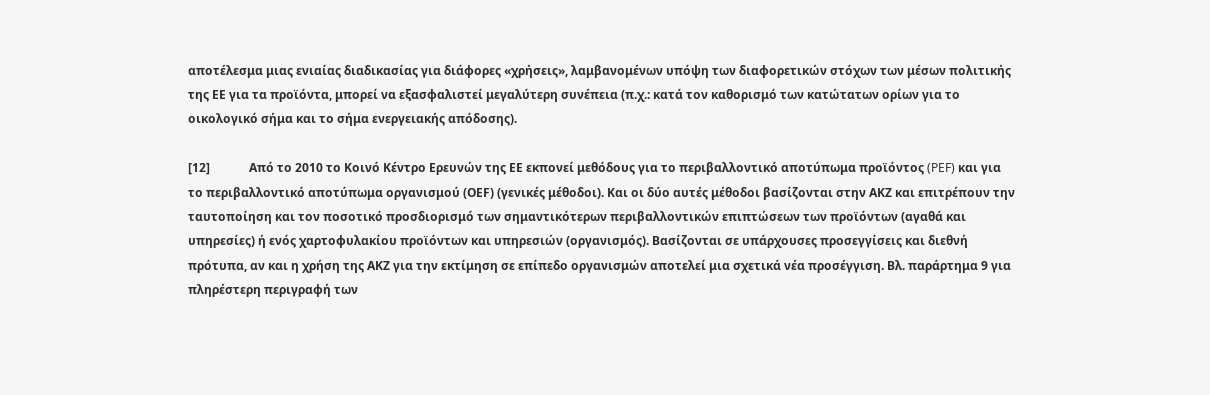αποτέλεσμα μιας ενιαίας διαδικασίας για διάφορες «χρήσεις», λαμβανομένων υπόψη των διαφορετικών στόχων των μέσων πολιτικής της ΕΕ για τα προϊόντα, μπορεί να εξασφαλιστεί μεγαλύτερη συνέπεια (π.χ.: κατά τον καθορισμό των κατώτατων ορίων για το οικολογικό σήμα και το σήμα ενεργειακής απόδοσης).

[12]             Από το 2010 το Κοινό Κέντρο Ερευνών της ΕΕ εκπονεί μεθόδους για το περιβαλλοντικό αποτύπωμα προϊόντος (PEF) και για το περιβαλλοντικό αποτύπωμα οργανισμού (ΟΕF) (γενικές μέθοδοι). Και οι δύο αυτές μέθοδοι βασίζονται στην ΑΚΖ και επιτρέπουν την ταυτοποίηση και τον ποσοτικό προσδιορισμό των σημαντικότερων περιβαλλοντικών επιπτώσεων των προϊόντων (αγαθά και υπηρεσίες) ή ενός χαρτοφυλακίου προϊόντων και υπηρεσιών (οργανισμός). Βασίζονται σε υπάρχουσες προσεγγίσεις και διεθνή πρότυπα, αν και η χρήση της ΑΚΖ για την εκτίμηση σε επίπεδο οργανισμών αποτελεί μια σχετικά νέα προσέγγιση. Βλ. παράρτημα 9 για πληρέστερη περιγραφή των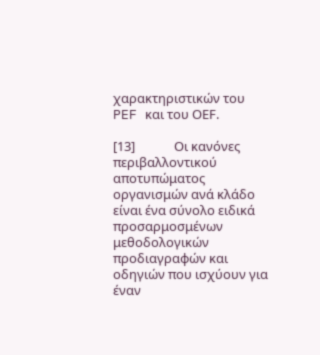χαρακτηριστικών του PEF και του ΟΕF.

[13]             Οι κανόνες περιβαλλοντικού αποτυπώματος οργανισμών ανά κλάδο είναι ένα σύνολο ειδικά προσαρμοσμένων μεθοδολογικών προδιαγραφών και οδηγιών που ισχύουν για έναν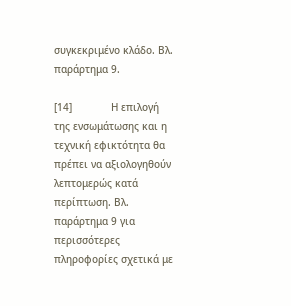συγκεκριμένο κλάδο. Βλ. παράρτημα 9.

[14]             Η επιλογή της ενσωμάτωσης και η τεχνική εφικτότητα θα πρέπει να αξιολογηθούν λεπτομερώς κατά περίπτωση. Βλ. παράρτημα 9 για περισσότερες πληροφορίες σχετικά με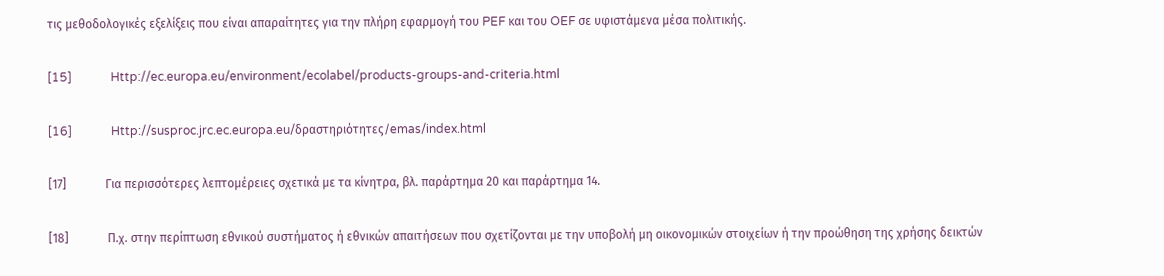τις μεθοδολογικές εξελίξεις που είναι απαραίτητες για την πλήρη εφαρμογή του PEF και του OEF σε υφιστάμενα μέσα πολιτικής.

[15]             Http://ec.europa.eu/environment/ecolabel/products-groups-and-criteria.html

[16]             Http://susproc.jrc.ec.europa.eu/δραστηριότητες/emas/index.html

[17]             Για περισσότερες λεπτομέρειες σχετικά με τα κίνητρα, βλ. παράρτημα 20 και παράρτημα 14.

[18]             Π.χ. στην περίπτωση εθνικού συστήματος ή εθνικών απαιτήσεων που σχετίζονται με την υποβολή μη οικονομικών στοιχείων ή την προώθηση της χρήσης δεικτών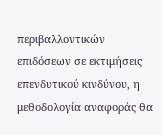περιβαλλοντικών επιδόσεων σε εκτιμήσεις επενδυτικού κινδύνου, η μεθοδολογία αναφοράς θα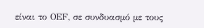είναι το ΟΕF, σε συνδυασμό με τους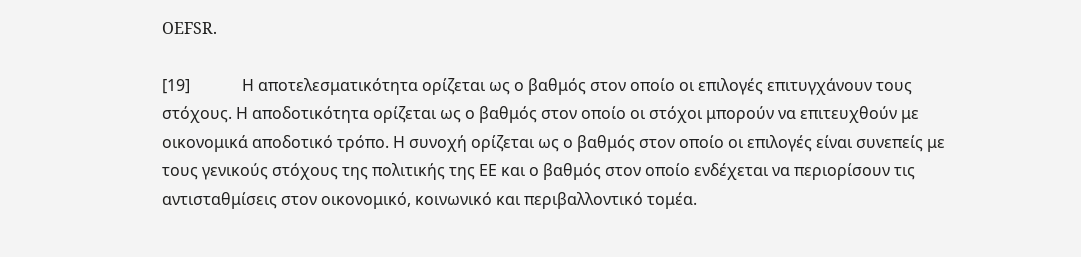OEFSR.

[19]             Η αποτελεσματικότητα ορίζεται ως ο βαθμός στον οποίο οι επιλογές επιτυγχάνουν τους στόχους. Η αποδοτικότητα ορίζεται ως ο βαθμός στον οποίο οι στόχοι μπορούν να επιτευχθούν με οικονομικά αποδοτικό τρόπο. Η συνοχή ορίζεται ως ο βαθμός στον οποίο οι επιλογές είναι συνεπείς με τους γενικούς στόχους της πολιτικής της ΕΕ και ο βαθμός στον οποίο ενδέχεται να περιορίσουν τις αντισταθμίσεις στον οικονομικό, κοινωνικό και περιβαλλοντικό τομέα.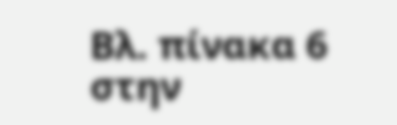Βλ. πίνακα 6 στην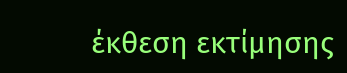έκθεση εκτίμησης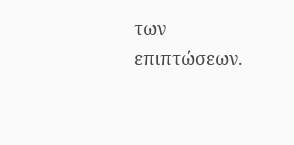των επιπτώσεων.